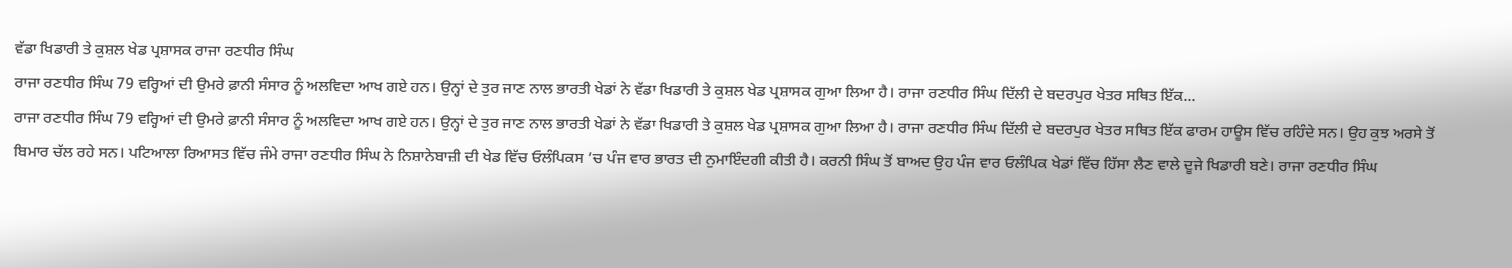ਵੱਡਾ ਖਿਡਾਰੀ ਤੇ ਕੁਸ਼ਲ ਖੇਡ ਪ੍ਰਸ਼ਾਸਕ ਰਾਜਾ ਰਣਧੀਰ ਸਿੰਘ
ਰਾਜਾ ਰਣਧੀਰ ਸਿੰਘ 79 ਵਰ੍ਹਿਆਂ ਦੀ ਉਮਰੇ ਫ਼ਾਨੀ ਸੰਸਾਰ ਨੂੰ ਅਲਵਿਦਾ ਆਖ ਗਏ ਹਨ। ਉਨ੍ਹਾਂ ਦੇ ਤੁਰ ਜਾਣ ਨਾਲ ਭਾਰਤੀ ਖੇਡਾਂ ਨੇ ਵੱਡਾ ਖਿਡਾਰੀ ਤੇ ਕੁਸ਼ਲ ਖੇਡ ਪ੍ਰਸ਼ਾਸਕ ਗੁਆ ਲਿਆ ਹੈ। ਰਾਜਾ ਰਣਧੀਰ ਸਿੰਘ ਦਿੱਲੀ ਦੇ ਬਦਰਪੁਰ ਖੇਤਰ ਸਥਿਤ ਇੱਕ...
ਰਾਜਾ ਰਣਧੀਰ ਸਿੰਘ 79 ਵਰ੍ਹਿਆਂ ਦੀ ਉਮਰੇ ਫ਼ਾਨੀ ਸੰਸਾਰ ਨੂੰ ਅਲਵਿਦਾ ਆਖ ਗਏ ਹਨ। ਉਨ੍ਹਾਂ ਦੇ ਤੁਰ ਜਾਣ ਨਾਲ ਭਾਰਤੀ ਖੇਡਾਂ ਨੇ ਵੱਡਾ ਖਿਡਾਰੀ ਤੇ ਕੁਸ਼ਲ ਖੇਡ ਪ੍ਰਸ਼ਾਸਕ ਗੁਆ ਲਿਆ ਹੈ। ਰਾਜਾ ਰਣਧੀਰ ਸਿੰਘ ਦਿੱਲੀ ਦੇ ਬਦਰਪੁਰ ਖੇਤਰ ਸਥਿਤ ਇੱਕ ਫਾਰਮ ਹਾਊਸ ਵਿੱਚ ਰਹਿੰਦੇ ਸਨ। ਉਹ ਕੁਝ ਅਰਸੇ ਤੋਂ ਬਿਮਾਰ ਚੱਲ ਰਹੇ ਸਨ। ਪਟਿਆਲਾ ਰਿਆਸਤ ਵਿੱਚ ਜੰਮੇ ਰਾਜਾ ਰਣਧੀਰ ਸਿੰਘ ਨੇ ਨਿਸ਼ਾਨੇਬਾਜ਼ੀ ਦੀ ਖੇਡ ਵਿੱਚ ਓਲੰਪਿਕਸ ’ਚ ਪੰਜ ਵਾਰ ਭਾਰਤ ਦੀ ਨੁਮਾਇੰਦਗੀ ਕੀਤੀ ਹੈ। ਕਰਨੀ ਸਿੰਘ ਤੋਂ ਬਾਅਦ ਉਹ ਪੰਜ ਵਾਰ ਓਲੰਪਿਕ ਖੇਡਾਂ ਵਿੱਚ ਹਿੱਸਾ ਲੈਣ ਵਾਲੇ ਦੂਜੇ ਖਿਡਾਰੀ ਬਣੇ। ਰਾਜਾ ਰਣਧੀਰ ਸਿੰਘ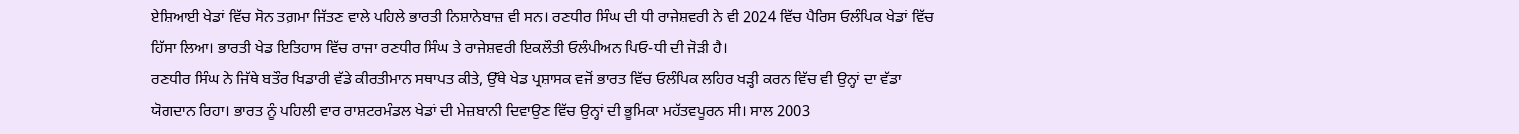ਏਸ਼ਿਆਈ ਖੇਡਾਂ ਵਿੱਚ ਸੋਨ ਤਗ਼ਮਾ ਜਿੱਤਣ ਵਾਲੇ ਪਹਿਲੇ ਭਾਰਤੀ ਨਿਸ਼ਾਨੇਬਾਜ਼ ਵੀ ਸਨ। ਰਣਧੀਰ ਸਿੰਘ ਦੀ ਧੀ ਰਾਜੇਸ਼ਵਰੀ ਨੇ ਵੀ 2024 ਵਿੱਚ ਪੈਰਿਸ ਓਲੰਪਿਕ ਖੇਡਾਂ ਵਿੱਚ ਹਿੱਸਾ ਲਿਆ। ਭਾਰਤੀ ਖੇਡ ਇਤਿਹਾਸ ਵਿੱਚ ਰਾਜਾ ਰਣਧੀਰ ਸਿੰਘ ਤੇ ਰਾਜੇਸ਼ਵਰੀ ਇਕਲੌਤੀ ਓਲੰਪੀਅਨ ਪਿਓ-ਧੀ ਦੀ ਜੋੜੀ ਹੈ।
ਰਣਧੀਰ ਸਿੰਘ ਨੇ ਜਿੱਥੇ ਬਤੌਰ ਖਿਡਾਰੀ ਵੱਡੇ ਕੀਰਤੀਮਾਨ ਸਥਾਪਤ ਕੀਤੇ, ਉੱਥੇ ਖੇਡ ਪ੍ਰਸ਼ਾਸਕ ਵਜੋਂ ਭਾਰਤ ਵਿੱਚ ਓਲੰਪਿਕ ਲਹਿਰ ਖੜ੍ਹੀ ਕਰਨ ਵਿੱਚ ਵੀ ਉਨ੍ਹਾਂ ਦਾ ਵੱਡਾ ਯੋਗਦਾਨ ਰਿਹਾ। ਭਾਰਤ ਨੂੰ ਪਹਿਲੀ ਵਾਰ ਰਾਸ਼ਟਰਮੰਡਲ ਖੇਡਾਂ ਦੀ ਮੇਜ਼ਬਾਨੀ ਦਿਵਾਉਣ ਵਿੱਚ ਉਨ੍ਹਾਂ ਦੀ ਭੂਮਿਕਾ ਮਹੱਤਵਪੂਰਨ ਸੀ। ਸਾਲ 2003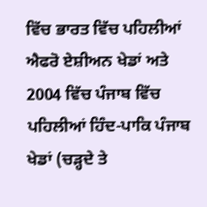ਵਿੱਚ ਭਾਰਤ ਵਿੱਚ ਪਹਿਲੀਆਂ ਐਫਰੋ ਏਸ਼ੀਅਨ ਖੇਡਾਂ ਅਤੇ 2004 ਵਿੱਚ ਪੰਜਾਬ ਵਿੱਚ ਪਹਿਲੀਆਂ ਹਿੰਦ-ਪਾਕਿ ਪੰਜਾਬ ਖੇਡਾਂ (ਚੜ੍ਹਦੇ ਤੇ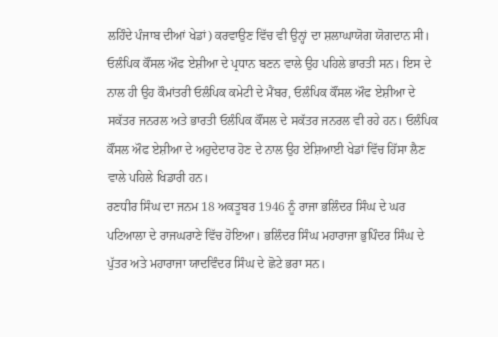ਲਹਿੰਦੇ ਪੰਜਾਬ ਦੀਆਂ ਖੇਡਾਂ) ਕਰਵਾਉਣ ਵਿੱਚ ਵੀ ਉਨ੍ਹਾਂ ਦਾ ਸ਼ਲਾਘਾਯੋਗ ਯੋਗਦਾਨ ਸੀ। ਓਲੰਪਿਕ ਕੌਂਸਲ ਔਫ ਏਸ਼ੀਆ ਦੇ ਪ੍ਰਧਾਨ ਬਣਨ ਵਾਲੇ ਉਹ ਪਹਿਲੇ ਭਾਰਤੀ ਸਨ। ਇਸ ਦੇ ਨਾਲ ਹੀ ਉਹ ਕੌਮਾਂਤਰੀ ਓਲੰਪਿਕ ਕਮੇਟੀ ਦੇ ਮੈਂਬਰ, ਓਲੰਪਿਕ ਕੌਂਸਲ ਔਫ ਏਸ਼ੀਆ ਦੇ ਸਕੱਤਰ ਜਨਰਲ ਅਤੇ ਭਾਰਤੀ ਓਲੰਪਿਕ ਕੌਂਸਲ ਦੇ ਸਕੱਤਰ ਜਨਰਲ ਵੀ ਰਹੇ ਹਨ। ਓਲੰਪਿਕ ਕੌਂਸਲ ਔਫ ਏਸ਼ੀਆ ਦੇ ਅਹੁਦੇਦਾਰ ਹੋਣ ਦੇ ਨਾਲ ਉਹ ਏਸ਼ਿਆਈ ਖੇਡਾਂ ਵਿੱਚ ਹਿੱਸਾ ਲੈਣ ਵਾਲੇ ਪਹਿਲੇ ਖਿਡਾਰੀ ਹਨ।
ਰਣਧੀਰ ਸਿੰਘ ਦਾ ਜਨਮ 18 ਅਕਤੂਬਰ 1946 ਨੂੰ ਰਾਜਾ ਭਲਿੰਦਰ ਸਿੰਘ ਦੇ ਘਰ ਪਟਿਆਲਾ ਦੇ ਰਾਜਘਰਾਣੇ ਵਿੱਚ ਹੋਇਆ। ਭਲਿੰਦਰ ਸਿੰਘ ਮਹਾਰਾਜਾ ਭੁਪਿੰਦਰ ਸਿੰਘ ਦੇ ਪੁੱਤਰ ਅਤੇ ਮਹਾਰਾਜਾ ਯਾਦਵਿੰਦਰ ਸਿੰਘ ਦੇ ਛੋਟੇ ਭਰਾ ਸਨ।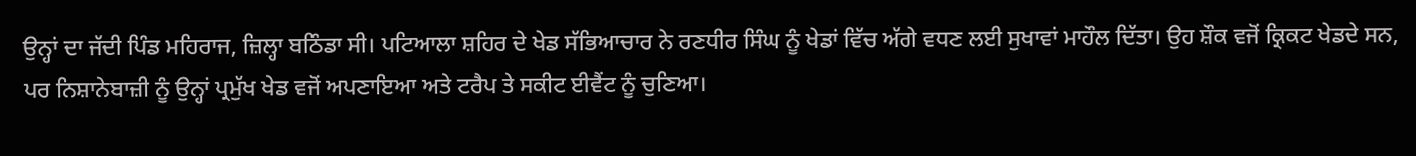ਉਨ੍ਹਾਂ ਦਾ ਜੱਦੀ ਪਿੰਡ ਮਹਿਰਾਜ, ਜ਼ਿਲ੍ਹਾ ਬਠਿੰਡਾ ਸੀ। ਪਟਿਆਲਾ ਸ਼ਹਿਰ ਦੇ ਖੇਡ ਸੱਭਿਆਚਾਰ ਨੇ ਰਣਧੀਰ ਸਿੰਘ ਨੂੰ ਖੇਡਾਂ ਵਿੱਚ ਅੱਗੇ ਵਧਣ ਲਈ ਸੁਖਾਵਾਂ ਮਾਹੌਲ ਦਿੱਤਾ। ਉਹ ਸ਼ੌਕ ਵਜੋਂ ਕ੍ਰਿਕਟ ਖੇਡਦੇ ਸਨ, ਪਰ ਨਿਸ਼ਾਨੇਬਾਜ਼ੀ ਨੂੰ ਉਨ੍ਹਾਂ ਪ੍ਰਮੁੱਖ ਖੇਡ ਵਜੋਂ ਅਪਣਾਇਆ ਅਤੇ ਟਰੈਪ ਤੇ ਸਕੀਟ ਈਵੈਂਟ ਨੂੰ ਚੁਣਿਆ।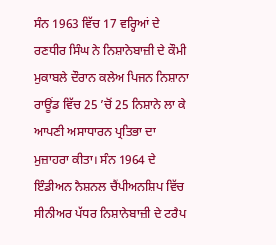ਸੰਨ 1963 ਵਿੱਚ 17 ਵਰ੍ਹਿਆਂ ਦੇ ਰਣਧੀਰ ਸਿੰਘ ਨੇ ਨਿਸ਼ਾਨੇਬਾਜ਼ੀ ਦੇ ਕੌਮੀ ਮੁਕਾਬਲੇ ਦੌਰਾਨ ਕਲੇਅ ਪਿਜਨ ਨਿਸ਼ਾਨਾ ਰਾਊਂਡ ਵਿੱਚ 25 ’ਚੋਂ 25 ਨਿਸ਼ਾਨੇ ਲਾ ਕੇ ਆਪਣੀ ਅਸਾਧਾਰਨ ਪ੍ਰਤਿਭਾ ਦਾ ਮੁਜ਼ਾਹਰਾ ਕੀਤਾ। ਸੰਨ 1964 ਦੇ ਇੰਡੀਅਨ ਨੈਸ਼ਨਲ ਚੈਂਪੀਅਨਸ਼ਿਪ ਵਿੱਚ ਸੀਨੀਅਰ ਪੱਧਰ ਨਿਸ਼ਾਨੇਬਾਜ਼ੀ ਦੇ ਟਰੈਪ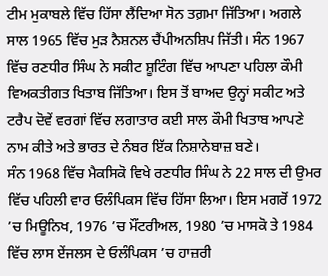ਟੀਮ ਮੁਕਾਬਲੇ ਵਿੱਚ ਹਿੱਸਾ ਲੈਂਦਿਆ ਸੋਨ ਤਗ਼ਮਾ ਜਿੱਤਿਆ। ਅਗਲੇ ਸਾਲ 1965 ਵਿੱਚ ਮੁੜ ਨੈਸ਼ਨਲ ਚੈਂਪੀਅਨਸ਼ਿਪ ਜਿੱਤੀ। ਸੰਨ 1967 ਵਿੱਚ ਰਣਧੀਰ ਸਿੰਘ ਨੇ ਸਕੀਟ ਸ਼ੂਟਿੰਗ ਵਿੱਚ ਆਪਣਾ ਪਹਿਲਾ ਕੌਮੀ ਵਿਅਕਤੀਗਤ ਖਿਤਾਬ ਜਿੱਤਿਆ। ਇਸ ਤੋਂ ਬਾਅਦ ਉਨ੍ਹਾਂ ਸਕੀਟ ਅਤੇ ਟਰੈਪ ਦੋਵੇਂ ਵਰਗਾਂ ਵਿੱਚ ਲਗਾਤਾਰ ਕਈ ਸਾਲ ਕੌਮੀ ਖਿਤਾਬ ਆਪਣੇ ਨਾਮ ਕੀਤੇ ਅਤੇ ਭਾਰਤ ਦੇ ਨੰਬਰ ਇੱਕ ਨਿਸ਼ਾਨੇਬਾਜ਼ ਬਣੇ।
ਸੰਨ 1968 ਵਿੱਚ ਮੈਕਸਿਕੋ ਵਿਖੇ ਰਣਧੀਰ ਸਿੰਘ ਨੇ 22 ਸਾਲ ਦੀ ਉਮਰ ਵਿੱਚ ਪਹਿਲੀ ਵਾਰ ਓਲੰਪਿਕਸ ਵਿੱਚ ਹਿੱਸਾ ਲਿਆ। ਇਸ ਮਗਰੋਂ 1972 ’ਚ ਮਿਊਨਿਖ, 1976 ’ਚ ਮੌਂਟਰੀਅਲ, 1980 ’ਚ ਮਾਸਕੋ ਤੇ 1984 ਵਿੱਚ ਲਾਸ ਏਂਜਲਸ ਦੇ ਓਲੰਪਿਕਸ ’ਚ ਹਾਜ਼ਰੀ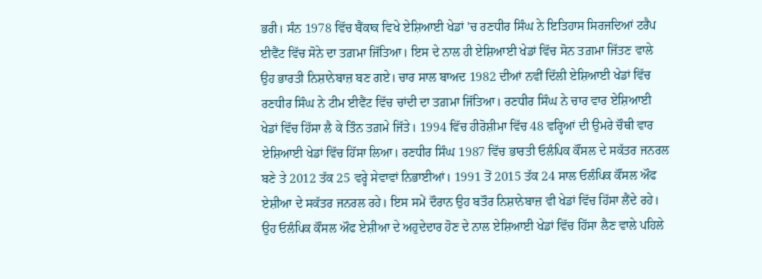ਭਰੀ। ਸੰਨ 1978 ਵਿੱਚ ਬੈਂਕਾਕ ਵਿਖੇ ਏਸ਼ਿਆਈ ਖੇਡਾਂ ’ਚ ਰਣਧੀਰ ਸਿੰਘ ਨੇ ਇਤਿਹਾਸ ਸਿਰਜਦਿਆਂ ਟਰੈਪ ਈਵੈਂਟ ਵਿੱਚ ਸੋਨੇ ਦਾ ਤਗ਼ਮਾ ਜਿੱਤਿਆ। ਇਸ ਦੇ ਨਾਲ ਹੀ ਏਸ਼ਿਆਈ ਖੇਡਾਂ ਵਿੱਚ ਸੋਨ ਤਗ਼ਮਾ ਜਿੱਤਣ ਵਾਲੇ ਉਹ ਭਾਰਤੀ ਨਿਸ਼ਾਨੇਬਾਜ਼ ਬਣ ਗਏ। ਚਾਰ ਸਾਲ ਬਾਅਦ 1982 ਦੀਆਂ ਨਵੀਂ ਦਿੱਲੀ ਏਸ਼ਿਆਈ ਖੇਡਾਂ ਵਿੱਚ ਰਣਧੀਰ ਸਿੰਘ ਨੇ ਟੀਮ ਈਵੈਂਟ ਵਿੱਚ ਚਾਂਦੀ ਦਾ ਤਗ਼ਮਾ ਜਿੱਤਿਆ। ਰਣਧੀਰ ਸਿੰਘ ਨੇ ਚਾਰ ਵਾਰ ਏਸ਼ਿਆਈ ਖੇਡਾਂ ਵਿੱਚ ਹਿੱਸਾ ਲੈ ਕੇ ਤਿੰਨ ਤਗ਼ਮੇ ਜਿੱਤੇ। 1994 ਵਿੱਚ ਹੀਰੋਸ਼ੀਮਾ ਵਿੱਚ 48 ਵਰ੍ਹਿਆਂ ਦੀ ਉਮਰੇ ਚੌਥੀ ਵਾਰ ਏਸ਼ਿਆਈ ਖੇਡਾਂ ਵਿੱਚ ਹਿੱਸਾ ਲਿਆ। ਰਣਧੀਰ ਸਿੰਘ 1987 ਵਿੱਚ ਭਾਰਤੀ ਓਲੰਪਿਕ ਕੌਂਸਲ ਦੇ ਸਕੱਤਰ ਜਨਰਲ ਬਣੇ ਤੇ 2012 ਤੱਕ 25 ਵਰ੍ਹੇ ਸੇਵਾਵਾਂ ਨਿਭਾਈਆਂ। 1991 ਤੋਂ 2015 ਤੱਕ 24 ਸਾਲ ਓਲੰਪਿਕ ਕੌਂਸਲ ਔਫ ਏਸ਼ੀਆ ਦੇ ਸਕੱਤਰ ਜਨਰਲ ਰਹੇ। ਇਸ ਸਮੇਂ ਦੌਰਾਨ ਉਹ ਬਤੌਰ ਨਿਸ਼ਾਨੇਬਾਜ਼ ਵੀ ਖੇਡਾਂ ਵਿੱਚ ਹਿੱਸਾ ਲੈਂਦੇ ਰਹੇ। ਉਹ ਓਲੰਪਿਕ ਕੌਂਸਲ ਔਫ ਏਸ਼ੀਆ ਦੇ ਅਹੁਦੇਦਾਰ ਹੋਣ ਦੇ ਨਾਲ ਏਸ਼ਿਆਈ ਖੇਡਾਂ ਵਿੱਚ ਹਿੱਸਾ ਲੈਣ ਵਾਲੇ ਪਹਿਲੇ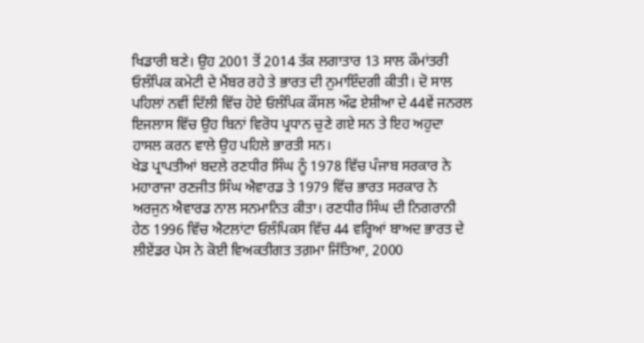ਖਿਡਾਰੀ ਬਣੇ। ਉਹ 2001 ਤੋਂ 2014 ਤੱਕ ਲਗਾਤਾਰ 13 ਸਾਲ ਕੌਮਾਂਤਰੀ ਓਲੰਪਿਕ ਕਮੇਟੀ ਦੇ ਮੈਂਬਰ ਰਹੇ ਤੇ ਭਾਰਤ ਦੀ ਨੁਮਾਇੰਦਗੀ ਕੀਤੀ। ਦੋ ਸਾਲ ਪਹਿਲਾਂ ਨਵੀਂ ਦਿੱਲੀ ਵਿੱਚ ਹੋਏ ਓਲੰਪਿਕ ਕੌਂਸਲ ਔਫ ਏਸ਼ੀਆ ਦੇ 44ਵੇਂ ਜਨਰਲ ਇਜਲਾਸ ਵਿੱਚ ਉਹ ਬਿਨਾਂ ਵਿਰੋਧ ਪ੍ਰਧਾਨ ਚੁਣੇ ਗਏ ਸਨ ਤੇ ਇਹ ਅਹੁਦਾ ਹਾਸਲ ਕਰਨ ਵਾਲੇ ਉਹ ਪਹਿਲੇ ਭਾਰਤੀ ਸਨ।
ਖੇਡ ਪ੍ਰਾਪਤੀਆਂ ਬਦਲੇ ਰਣਧੀਰ ਸਿੰਘ ਨੂੰ 1978 ਵਿੱਚ ਪੰਜਾਬ ਸਰਕਾਰ ਨੇ ਮਹਾਰਾਜਾ ਰਣਜੀਤ ਸਿੰਘ ਐਵਾਰਡ ਤੇ 1979 ਵਿੱਚ ਭਾਰਤ ਸਰਕਾਰ ਨੇ ਅਰਜੁਨ ਐਵਾਰਡ ਨਾਲ ਸਨਮਾਨਿਤ ਕੀਤਾ। ਰਣਧੀਰ ਸਿੰਘ ਦੀ ਨਿਗਰਾਨੀ ਹੇਠ 1996 ਵਿੱਚ ਐਟਲਾਂਟਾ ਓਲੰਪਿਕਸ ਵਿੱਚ 44 ਵਰ੍ਹਿਆਂ ਬਾਅਦ ਭਾਰਤ ਦੇ ਲੀਏਂਡਰ ਪੇਸ ਨੇ ਕੋਈ ਵਿਅਕਤੀਗਤ ਤਗ਼ਮਾ ਜਿੱਤਿਆ, 2000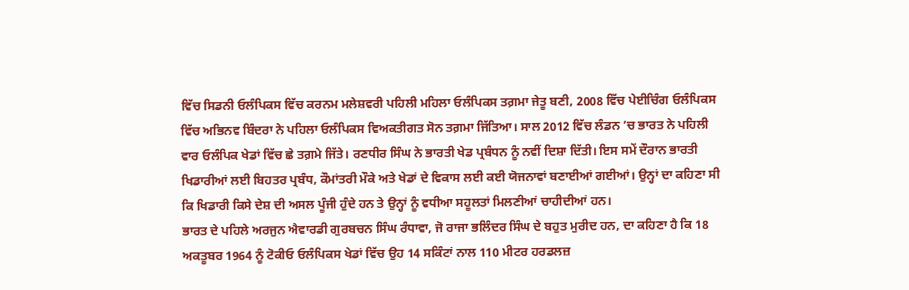ਵਿੱਚ ਸਿਡਨੀ ਓਲੰਪਿਕਸ ਵਿੱਚ ਕਰਨਮ ਮਲੇਸ਼ਵਰੀ ਪਹਿਲੀ ਮਹਿਲਾ ਓਲੰਪਿਕਸ ਤਗ਼ਮਾ ਜੇਤੂ ਬਣੀ, 2008 ਵਿੱਚ ਪੇਈਚਿੰਗ ਓਲੰਪਿਕਸ ਵਿੱਚ ਅਭਿਨਵ ਬਿੰਦਰਾ ਨੇ ਪਹਿਲਾ ਓਲੰਪਿਕਸ ਵਿਅਕਤੀਗਤ ਸੋਨ ਤਗ਼ਮਾ ਜਿੱਤਿਆ। ਸਾਲ 2012 ਵਿੱਚ ਲੰਡਨ ’ਚ ਭਾਰਤ ਨੇ ਪਹਿਲੀ ਵਾਰ ਓਲੰਪਿਕ ਖੇਡਾਂ ਵਿੱਚ ਛੇ ਤਗ਼ਮੇ ਜਿੱਤੇ। ਰਣਧੀਰ ਸਿੰਘ ਨੇ ਭਾਰਤੀ ਖੇਡ ਪ੍ਰਬੰਧਨ ਨੂੰ ਨਵੀਂ ਦਿਸ਼ਾ ਦਿੱਤੀ। ਇਸ ਸਮੇਂ ਦੌਰਾਨ ਭਾਰਤੀ ਖਿਡਾਰੀਆਂ ਲਈ ਬਿਹਤਰ ਪ੍ਰਬੰਧ, ਕੌਮਾਂਤਰੀ ਮੌਕੇ ਅਤੇ ਖੇਡਾਂ ਦੇ ਵਿਕਾਸ ਲਈ ਕਈ ਯੋਜਨਾਵਾਂ ਬਣਾਈਆਂ ਗਈਆਂ। ਉਨ੍ਹਾਂ ਦਾ ਕਹਿਣਾ ਸੀ ਕਿ ਖਿਡਾਰੀ ਕਿਸੇ ਦੇਸ਼ ਦੀ ਅਸਲ ਪੂੰਜੀ ਹੁੰਦੇ ਹਨ ਤੇ ਉਨ੍ਹਾਂ ਨੂੰ ਵਧੀਆ ਸਹੂਲਤਾਂ ਮਿਲਣੀਆਂ ਚਾਹੀਦੀਆਂ ਹਨ।
ਭਾਰਤ ਦੇ ਪਹਿਲੇ ਅਰਜੁਨ ਐਵਾਰਡੀ ਗੁਰਬਚਨ ਸਿੰਘ ਰੰਧਾਵਾ, ਜੋ ਰਾਜਾ ਭਲਿੰਦਰ ਸਿੰਘ ਦੇ ਬਹੁਤ ਮੁਰੀਦ ਹਨ, ਦਾ ਕਹਿਣਾ ਹੈ ਕਿ 18 ਅਕਤੂਬਰ 1964 ਨੂੰ ਟੋਕੀਓ ਓਲੰਪਿਕਸ ਖੇਡਾਂ ਵਿੱਚ ਉਹ 14 ਸਕਿੰਟਾਂ ਨਾਲ 110 ਮੀਟਰ ਹਰਡਲਜ਼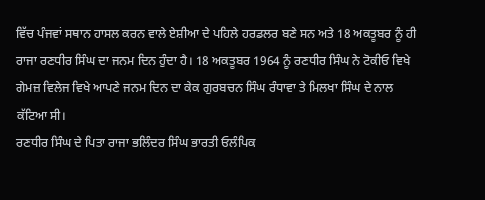ਵਿੱਚ ਪੰਜਵਾਂ ਸਥਾਨ ਹਾਸਲ ਕਰਨ ਵਾਲੇ ਏਸ਼ੀਆ ਦੇ ਪਹਿਲੇ ਹਰਡਲਰ ਬਣੇ ਸਨ ਅਤੇ 18 ਅਕਤੂਬਰ ਨੂੰ ਹੀ ਰਾਜਾ ਰਣਧੀਰ ਸਿੰਘ ਦਾ ਜਨਮ ਦਿਨ ਹੁੰਦਾ ਹੈ। 18 ਅਕਤੂਬਰ 1964 ਨੂੰ ਰਣਧੀਰ ਸਿੰਘ ਨੇ ਟੋਕੀਓ ਵਿਖੇ ਗੇਮਜ਼ ਵਿਲੇਜ ਵਿਖੇ ਆਪਣੇ ਜਨਮ ਦਿਨ ਦਾ ਕੇਕ ਗੁਰਬਚਨ ਸਿੰਘ ਰੰਧਾਵਾ ਤੇ ਮਿਲਖਾ ਸਿੰਘ ਦੇ ਨਾਲ ਕੱਟਿਆ ਸੀ।
ਰਣਧੀਰ ਸਿੰਘ ਦੇ ਪਿਤਾ ਰਾਜਾ ਭਲਿੰਦਰ ਸਿੰਘ ਭਾਰਤੀ ਓਲੰਪਿਕ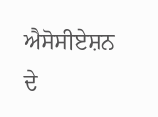ਐਸੋਸੀਏਸ਼ਨ ਦੇ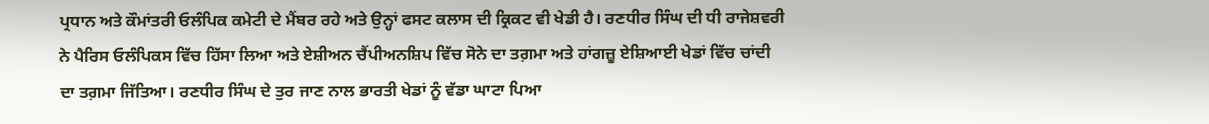ਪ੍ਰਧਾਨ ਅਤੇ ਕੌਮਾਂਤਰੀ ਓਲੰਪਿਕ ਕਮੇਟੀ ਦੇ ਮੈਂਬਰ ਰਹੇ ਅਤੇ ਉਨ੍ਹਾਂ ਫਸਟ ਕਲਾਸ ਦੀ ਕ੍ਰਿਕਟ ਵੀ ਖੇਡੀ ਹੈ। ਰਣਧੀਰ ਸਿੰਘ ਦੀ ਧੀ ਰਾਜੇਸ਼ਵਰੀ ਨੇ ਪੈਰਿਸ ਓਲੰਪਿਕਸ ਵਿੱਚ ਹਿੱਸਾ ਲਿਆ ਅਤੇ ਏਸ਼ੀਅਨ ਚੈਂਪੀਅਨਸ਼ਿਪ ਵਿੱਚ ਸੋਨੇ ਦਾ ਤਗ਼ਮਾ ਅਤੇ ਹਾਂਗਜ਼ੂ ਏਸ਼ਿਆਈ ਖੇਡਾਂ ਵਿੱਚ ਚਾਂਦੀ ਦਾ ਤਗ਼ਮਾ ਜਿੱਤਿਆ। ਰਣਧੀਰ ਸਿੰਘ ਦੇ ਤੁਰ ਜਾਣ ਨਾਲ ਭਾਰਤੀ ਖੇਡਾਂ ਨੂੰ ਵੱਡਾ ਘਾਟਾ ਪਿਆ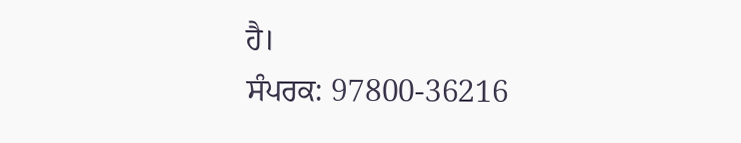ਹੈ।
ਸੰਪਰਕ: 97800-36216